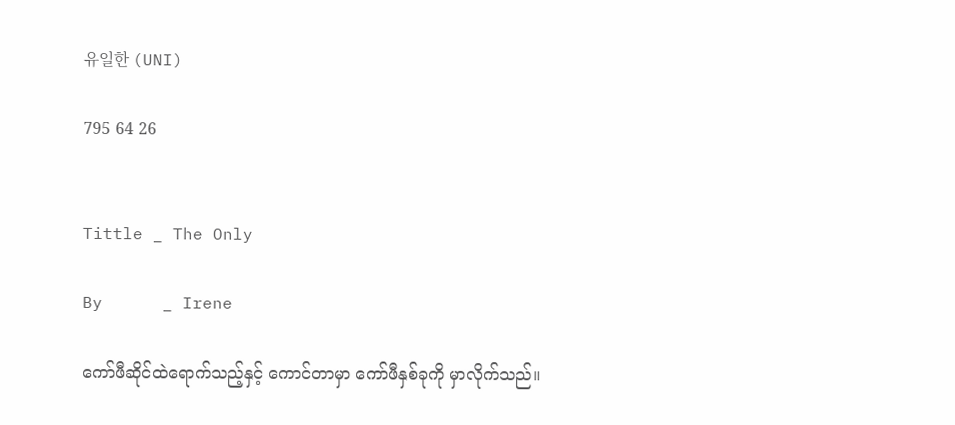유일한 (UNI)

795 64 26


Tittle _ The Only

By      _ Irene

ကော်ဖီဆိုင်ထဲရောက်သည့်နှင့် ကောင်တာမှာ ကော်ဖီနှစ်ခုကို မှာလိုက်သည်။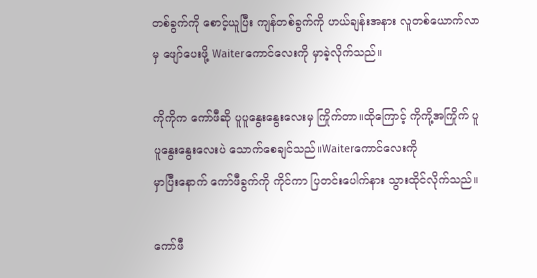တစ်ခွက်ကို စောင့်ယူပြီး ကျန်တစ်ခွက်ကို ဟယ်ချန်းအနား လူတစ်ယောက်လာမှ ဖျော်ပေးဖို့ Waiterကောင်လေးကို မှာခဲ့လိုက်သည်။

ကိုကိုက ကော်ဖီဆို ပူပူနွေးနွေးလေးမှ ကြိုက်တာ။ထိုကြောင့် ‌ကိုကို့အကြိုက် ပူပူနွေးနွေးလေးပဲ သောက်စေချင်သည်။Waiterကောင်လေးကို
မှာပြီးနောက် ကော်ဖီခွက်ကို ကိုင်ကာ ပြတင်းပေါက်နား သွားထိုင်လိုက်သည်။

ကော်ဖီ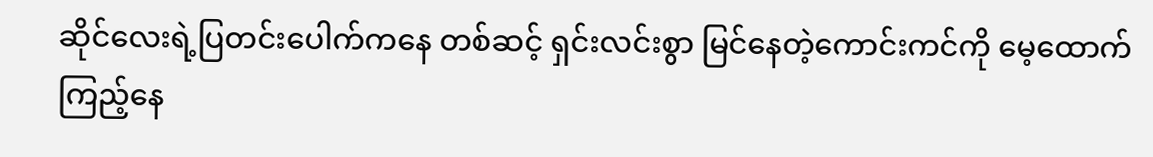ဆိုင်လေးရဲ့ပြတင်းပေါက်ကနေ တစ်ဆင့် ရှင်းလင်းစွာ မြင်နေတဲ့ကောင်းကင်ကို မေ့ထောက်ကြည့်နေ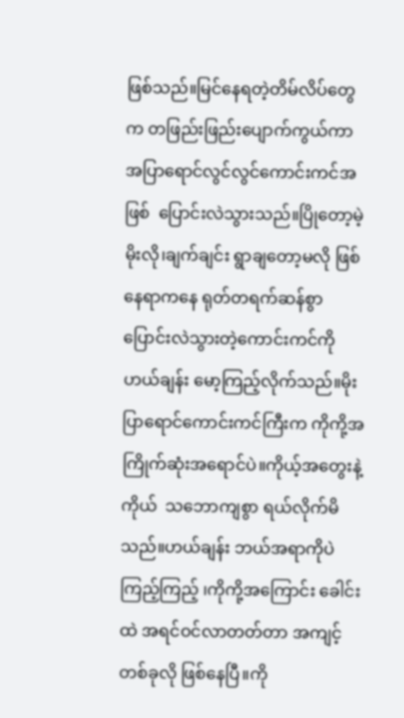ဖြစ်သည်။မြင်နေရတဲ့တိမ်လိပ်တွေက တဖြည်းဖြည်းပျောက်ကွယ်ကာ အပြာရောင်လွင်လွင်ကောင်းကင်အဖြစ်  ပြောင်းလဲသွားသည်။ပြိုတော့မဲ့မိုးလို၊ချက်ချင်း ရွာချတော့မလို ဖြစ်နေရာကနေ ရုတ်တရက်ဆန်စွာ ပြောင်းလဲသွားတဲ့ကောင်းကင်ကို ဟယ်ချန်း မော့ကြည့်လိုက်သည်။မိုးပြာရောင်ကောင်းကင်ကြီးက ကိုကို့အကြိုက်ဆုံးအရောင်ပဲ။ကိုယ့်အတွေးနဲ့ကိုယ်  သဘောကျစွာ ရယ်လိုက်မိသည်။ဟယ်ချန်း ဘယ်အရာကိုပဲကြည့်ကြည့် ၊ကိုကို့အကြောင်း ခေါင်းထဲ အရင်ဝင်လာတတ်တာ အကျင့်တစ်ခုလို ဖြစ်နေပြီ။ကို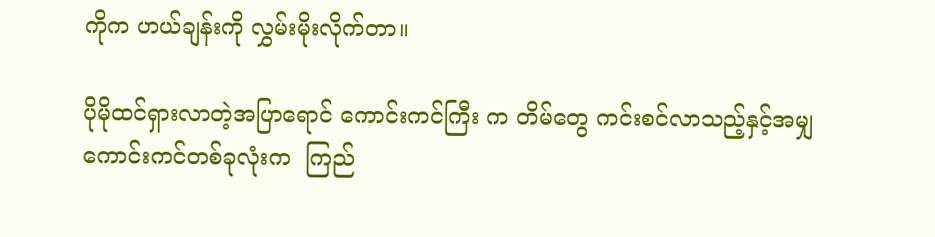ကိုက ဟယ်ချန်းကို လွှမ်းမိုးလိုက်တာ။

ပိုမိုထင်ရှားလာတဲ့အပြာရောင် ကောင်းကင်ကြီး က တိမ်တွေ ကင်းစင်လာသည့်နှင့်အမျှ ကောင်းကင်တစ်ခုလုံးက  ကြည်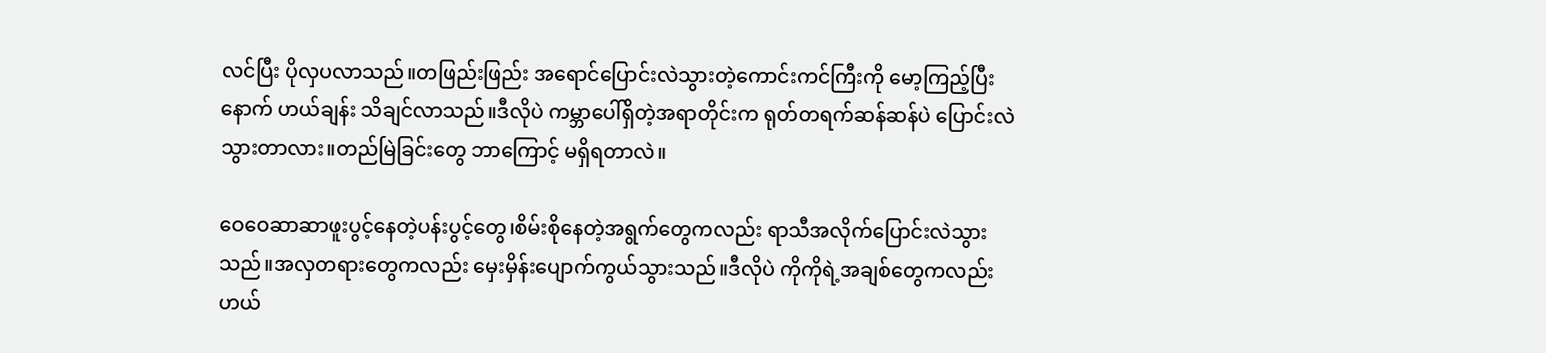လင်ပြီး ပိုလှပလာသည်။တဖြည်းဖြည်း အရောင်ပြောင်းလဲသွားတဲ့ကောင်းကင်ကြီးကို မော့ကြည့်ပြီးနောက် ဟယ်ချန်း သိချင်လာသည်။ဒီလိုပဲ ကမ္ဘာပေါ်ရှိတဲ့အရာတိုင်းက ရုတ်တရက်ဆန်ဆန်ပဲ ပြောင်းလဲသွားတာလား။တည်မြဲခြင်းတွေ ဘာကြောင့် မရှိရတာလဲ။

ဝေဝေဆာဆာဖူးပွင့်နေတဲ့ပန်းပွင့်တွေ၊စိမ်းစိုနေတဲ့အရွက်တွေကလည်း ရာသီအလိုက်ပြောင်းလဲသွားသည်။အလှတရားတွေကလည်း မှေးမှိန်းပျောက်ကွယ်သွားသည်။ဒီလိုပဲ ကိုကိုရဲ့အချစ်တွေကလည်း ဟယ်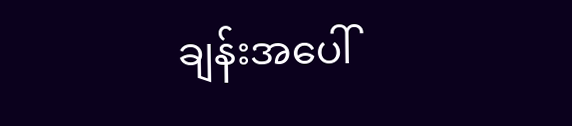ချန်းအပေါ်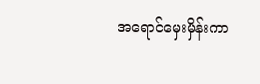အရောင်မှေးမှိန်းကာ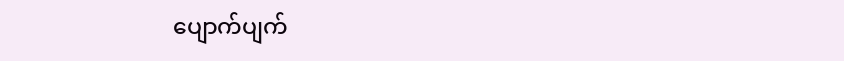ပျောက်ပျက်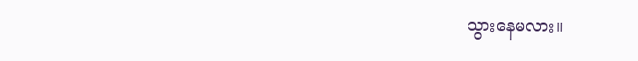သွားနေမလား။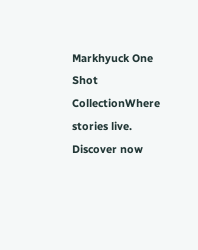Markhyuck One Shot  CollectionWhere stories live. Discover now